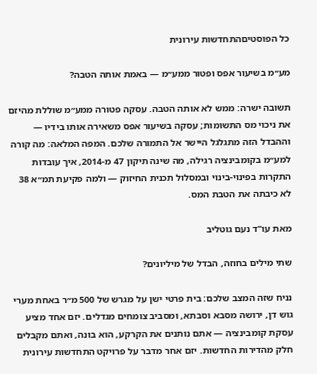כל הפוסטיםהתחדשות עירונית

מע״מ בשיעור אפס ופטור ממע״מ — באמת אותה הטבה?

תשובה ישרה: ממש לא אותה הטבה. עסקה פטורה ממע״מ שוללת מהיזם את ניכוי מס התשומות; עסקה בשיעור אפס משאירה אותו בידיו — וההבדל הזה מתגלגל היישר אל התמורה שלכם. המפה המלאה: מה קורה למע״מ בקומבינציה רגילה, מה שינה תיקון 47 מ-2014, איך עובדות התקרות בפינוי-בינוי ובמסלול תכנית החיזוק — ולמה פקיעת תמ״א 38 לא כיבתה את הטבת המס.

מאת עו"ד נעם גוטליב

שתי מילים בחוזה, הבדל של מיליונים?

נניח שזה המצב שלכם: בית פרטי ישן על מגרש של 500 מ״ר באחת מערי גוש דן, ירושה מסבא וסבתא, ומסביב צומחים מגדלים. יזם אחד מציע עסקת קומבינציה — אתם נותנים את הקרקע, הוא בונה, ואתם מקבלים חלק מהדירות החדשות. יזם אחר מדבר על פרויקט התחדשות עירונית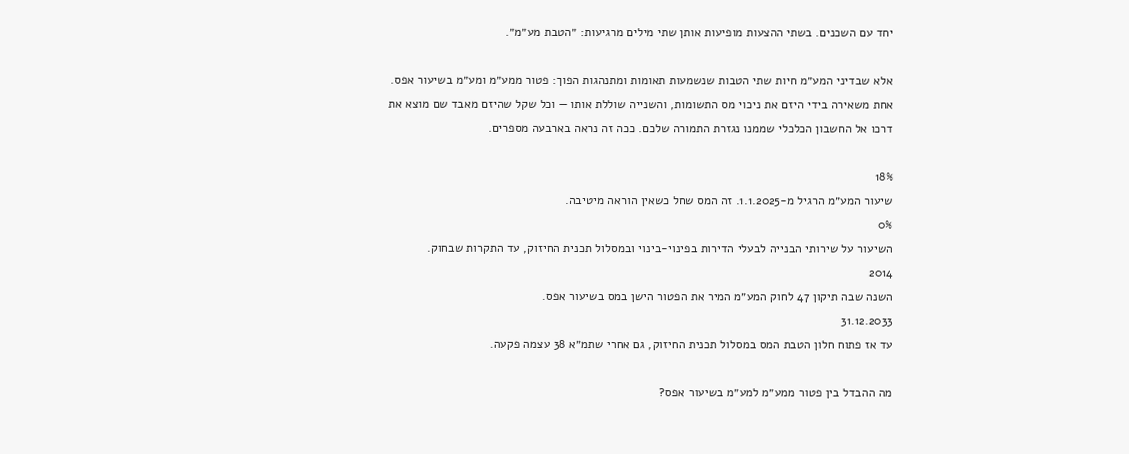יחד עם השכנים. בשתי ההצעות מופיעות אותן שתי מילים מרגיעות: ״הטבת מע״מ״.

אלא שבדיני המע״מ חיות שתי הטבות שנשמעות תאומות ומתנהגות הפוך: פטור ממע״מ ומע״מ בשיעור אפס. אחת משאירה בידי היזם את ניכוי מס התשומות, והשנייה שוללת אותו — וכל שקל שהיזם מאבד שם מוצא את דרכו אל החשבון הכלכלי שממנו נגזרת התמורה שלכם. ככה זה נראה בארבעה מספרים.

18%
שיעור המע״מ הרגיל מ-1.1.2025. זה המס שחל כשאין הוראה מיטיבה.
0%
השיעור על שירותי הבנייה לבעלי הדירות בפינוי-בינוי ובמסלול תכנית החיזוק, עד התקרות שבחוק.
2014
השנה שבה תיקון 47 לחוק המע״מ המיר את הפטור הישן במס בשיעור אפס.
31.12.2033
עד אז פתוח חלון הטבת המס במסלול תכנית החיזוק, גם אחרי שתמ״א 38 עצמה פקעה.

מה ההבדל בין פטור ממע״מ למע״מ בשיעור אפס?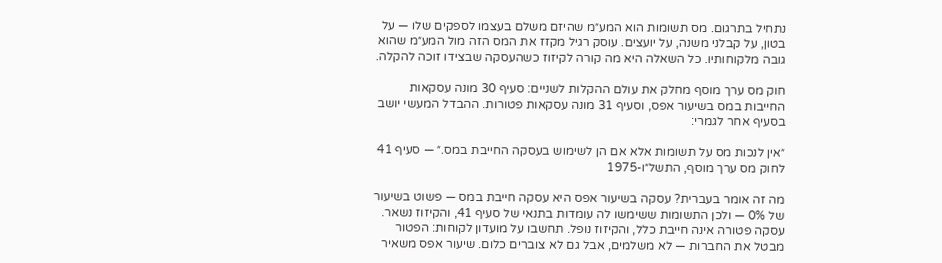נתחיל בתרגום. מס תשומות הוא המע״מ שהיזם משלם בעצמו לספקים שלו — על בטון, על קבלני משנה, על יועצים. עוסק רגיל מקזז את המס הזה מול המע״מ שהוא גובה מלקוחותיו. כל השאלה היא מה קורה לקיזוז כשהעסקה שבצידו זוכה להקלה.

חוק מס ערך מוסף מחלק את עולם ההקלות לשניים: סעיף 30 מונה עסקאות החייבות במס בשיעור אפס, וסעיף 31 מונה עסקאות פטורות. ההבדל המעשי יושב בסעיף אחר לגמרי:

״אין לנכות מס על תשומות אלא אם הן לשימוש בעסקה החייבת במס.״ — סעיף 41 לחוק מס ערך מוסף, התשל״ו-1975

מה זה אומר בעברית? עסקה בשיעור אפס היא עסקה חייבת במס — פשוט בשיעור של 0% — ולכן התשומות ששימשו לה עומדות בתנאי של סעיף 41, והקיזוז נשאר. עסקה פטורה אינה חייבת כלל, והקיזוז נופל. תחשבו על מועדון לקוחות: הפטור מבטל את החברות — לא משלמים, אבל גם לא צוברים כלום. שיעור אפס משאיר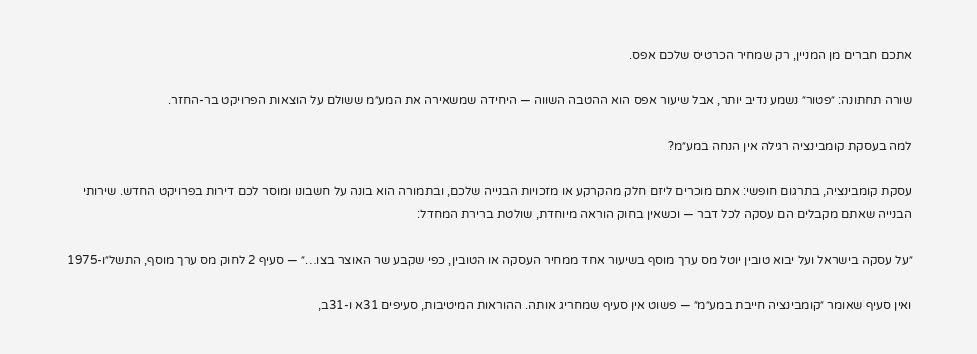אתכם חברים מן המניין, רק שמחיר הכרטיס שלכם אפס.

שורה תחתונה: ״פטור״ נשמע נדיב יותר, אבל שיעור אפס הוא ההטבה השווה — היחידה שמשאירה את המע״מ ששולם על הוצאות הפרויקט בר-החזר.

למה בעסקת קומבינציה רגילה אין הנחה במע״מ?

עסקת קומבינציה, בתרגום חופשי: אתם מוכרים ליזם חלק מהקרקע או מזכויות הבנייה שלכם, ובתמורה הוא בונה על חשבונו ומוסר לכם דירות בפרויקט החדש. שירותי הבנייה שאתם מקבלים הם עסקה לכל דבר — וכשאין בחוק הוראה מיוחדת, שולטת ברירת המחדל:

״על עסקה בישראל ועל יבוא טובין יוטל מס ערך מוסף בשיעור אחד ממחיר העסקה או הטובין, כפי שקבע שר האוצר בצו…״ — סעיף 2 לחוק מס ערך מוסף, התשל״ו-1975

ואין סעיף שאומר ״קומבינציה חייבת במע״מ״ — פשוט אין סעיף שמחריג אותה. ההוראות המיטיבות, סעיפים 31א ו-31ב,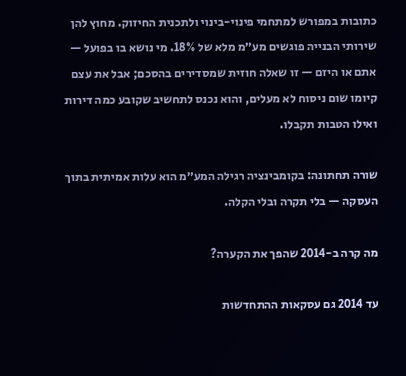כתובות במפורש למתחמי פינוי-בינוי ולתכנית החיזוק. מחוץ להן שירותי הבנייה פוגשים מע״מ מלא של 18%. מי נושא בו בפועל — אתם או היזם — זו שאלה חוזית שמסדירים בהסכם; אבל את עצם קיומו שום ניסוח לא מעלים, והוא נכנס לתחשיב שקובע כמה דירות ואילו הטבות תקבלו.

שורה תחתונה: בקומבינציה רגילה המע״מ הוא עלות אמיתית בתוך העסקה — בלי תקרה ובלי הקלה.

מה קרה ב-2014 שהפך את הקערה?

עד 2014 גם עסקאות ההתחדשות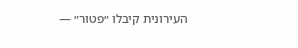העירונית קיבלו ״פטור״ —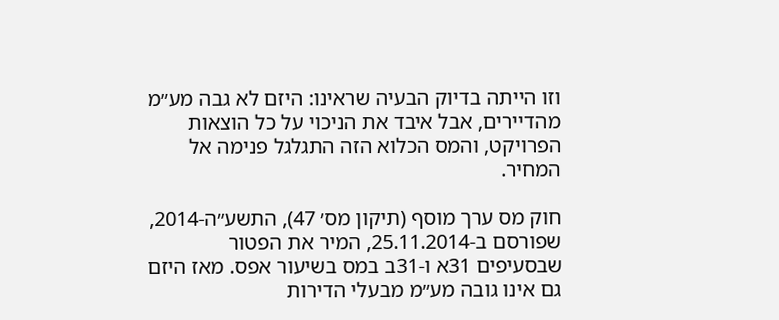וזו הייתה בדיוק הבעיה שראינו: היזם לא גבה מע״מ מהדיירים, אבל איבד את הניכוי על כל הוצאות הפרויקט, והמס הכלוא הזה התגלגל פנימה אל המחיר.

חוק מס ערך מוסף (תיקון מס׳ 47), התשע״ה-2014, שפורסם ב-25.11.2014, המיר את הפטור שבסעיפים 31א ו-31ב במס בשיעור אפס. מאז היזם גם אינו גובה מע״מ מבעלי הדירות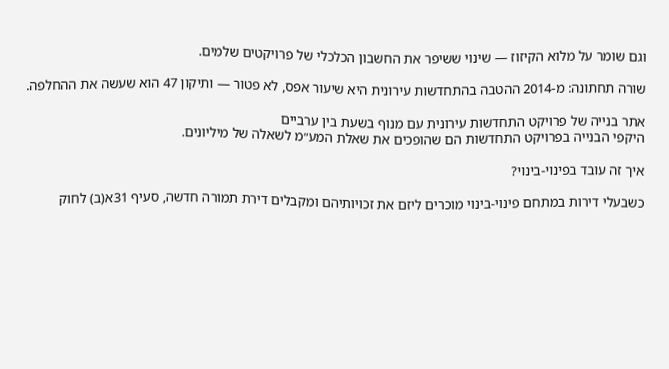וגם שומר על מלוא הקיזוז — שינוי ששיפר את החשבון הכלכלי של פרויקטים שלמים.

שורה תחתונה: מ-2014 ההטבה בהתחדשות עירונית היא שיעור אפס, לא פטור — ותיקון 47 הוא שעשה את ההחלפה.

אתר בנייה של פרויקט התחדשות עירונית עם מנוף בשעת בין ערביים
היקפי הבנייה בפרויקט התחדשות הם שהופכים את שאלת המע״מ לשאלה של מיליונים.

איך זה עובד בפינוי-בינוי?

כשבעלי דירות במתחם פינוי-בינוי מוכרים ליזם את זכויותיהם ומקבלים דירת תמורה חדשה, סעיף 31א(ב) לחוק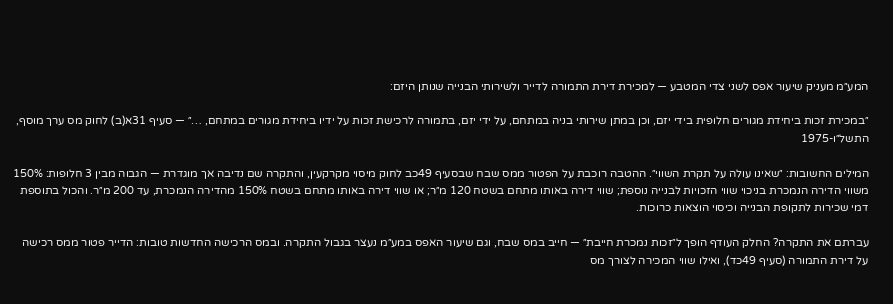המע״מ מעניק שיעור אפס לשני צדי המטבע — למכירת דירת התמורה לדייר ולשירותי הבנייה שנותן היזם:

״במכירת זכות ביחידת מגורים חלופית בידי יזם, וכן במתן שירותי בניה במתחם, על ידי יזם, בתמורה לרכישת זכות על ידיו ביחידת מגורים במתחם, …״ — סעיף 31א(ב) לחוק מס ערך מוסף, התשל״ו-1975

המילים החשובות: ״שאינו עולה על תקרת השווי״. ההטבה רוכבת על הפטור ממס שבח שבסעיף 49כב לחוק מיסוי מקרקעין, והתקרה שם נדיבה אך מוגדרת — הגבוה מבין 3 חלופות: 150% משווי הדירה הנמכרת בניכוי שווי הזכויות לבנייה נוספת; שווי דירה באותו מתחם בשטח 120 מ״ר; או שווי דירה באותו מתחם בשטח 150% מהדירה הנמכרת, עד 200 מ״ר. והכול בתוספת דמי שכירות לתקופת הבנייה וכיסוי הוצאות כרוכות.

עברתם את התקרה? החלק העודף הופך ל״זכות נמכרת חייבת״ — חייב במס שבח, וגם שיעור האפס במע״מ נעצר בגבול התקרה. ובמס הרכישה החדשות טובות: הדייר פטור ממס רכישה על דירת התמורה (סעיף 49כד), ואילו שווי המכירה לצורך מס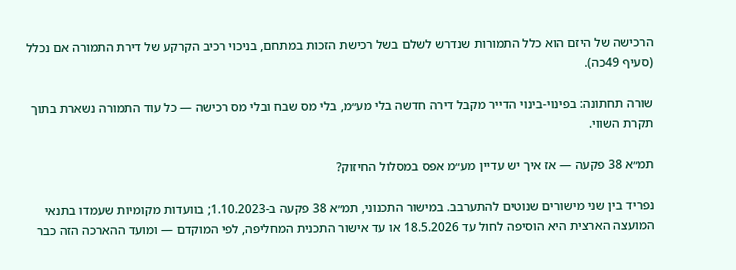הרכישה של היזם הוא כלל התמורות שנדרש לשלם בשל רכישת הזכות במתחם, בניכוי רכיב הקרקע של דירת התמורה אם נכלל (סעיף 49כה).

שורה תחתונה: בפינוי-בינוי הדייר מקבל דירה חדשה בלי מע״מ, בלי מס שבח ובלי מס רכישה — כל עוד התמורה נשארת בתוך תקרת השווי.

תמ״א 38 פקעה — אז איך יש עדיין מע״מ אפס במסלול החיזוק?

נפריד בין שני מישורים שנוטים להתערבב. במישור התכנוני, תמ״א 38 פקעה ב-1.10.2023; בוועדות מקומיות שעמדו בתנאי המועצה הארצית היא הוסיפה לחול עד 18.5.2026 או עד אישור התכנית המחליפה, לפי המוקדם — ומועד ההארכה הזה כבר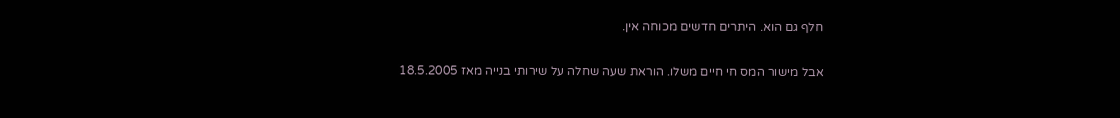חלף גם הוא. היתרים חדשים מכוחה אין.

אבל מישור המס חי חיים משלו. הוראת שעה שחלה על שירותי בנייה מאז 18.5.2005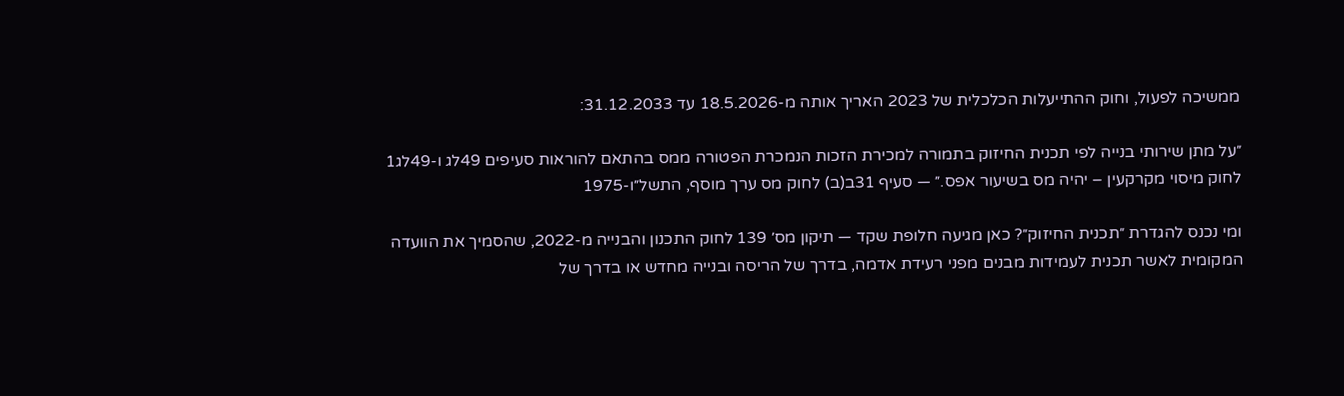ממשיכה לפעול, וחוק ההתייעלות הכלכלית של 2023 האריך אותה מ-18.5.2026 עד 31.12.2033:

״על מתן שירותי בנייה לפי תכנית החיזוק בתמורה למכירת הזכות הנמכרת הפטורה ממס בהתאם להוראות סעיפים 49לג ו-49לג1 לחוק מיסוי מקרקעין – יהיה מס בשיעור אפס.״ — סעיף 31ב(ב) לחוק מס ערך מוסף, התשל״ו-1975

ומי נכנס להגדרת ״תכנית החיזוק״? כאן מגיעה חלופת שקד — תיקון מס׳ 139 לחוק התכנון והבנייה מ-2022, שהסמיך את הוועדה המקומית לאשר תכנית לעמידות מבנים מפני רעידת אדמה, בדרך של הריסה ובנייה מחדש או בדרך של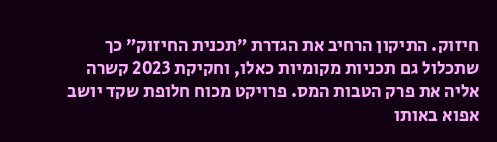חיזוק. התיקון הרחיב את הגדרת ״תכנית החיזוק״ כך שתכלול גם תכניות מקומיות כאלו, וחקיקת 2023 קשרה אליה את פרק הטבות המס. פרויקט מכוח חלופת שקד יושב אפוא באותו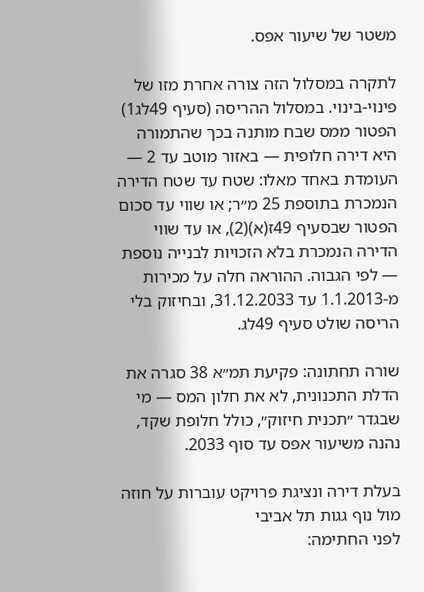משטר של שיעור אפס.

לתקרה במסלול הזה צורה אחרת מזו של פינוי-בינוי. במסלול ההריסה (סעיף 49לג1) הפטור ממס שבח מותנה בכך שהתמורה היא דירה חלופית — באזור מוטב עד 2 — העומדת באחד מאלו: שטח עד שטח הדירה הנמכרת בתוספת 25 מ״ר; או שווי עד סכום הפטור שבסעיף 49ז(א)(2), או עד שווי הדירה הנמכרת בלא הזכויות לבנייה נוספת — לפי הגבוה. ההוראה חלה על מכירות מ-1.1.2013 עד 31.12.2033, ובחיזוק בלי הריסה שולט סעיף 49לג.

שורה תחתונה: פקיעת תמ״א 38 סגרה את הדלת התכנונית, לא את חלון המס — מי שבגדר ״תכנית חיזוק״, כולל חלופת שקד, נהנה משיעור אפס עד סוף 2033.

בעלת דירה ונציגת פרויקט עוברות על חוזה מול נוף גגות תל אביבי
לפני החתימה: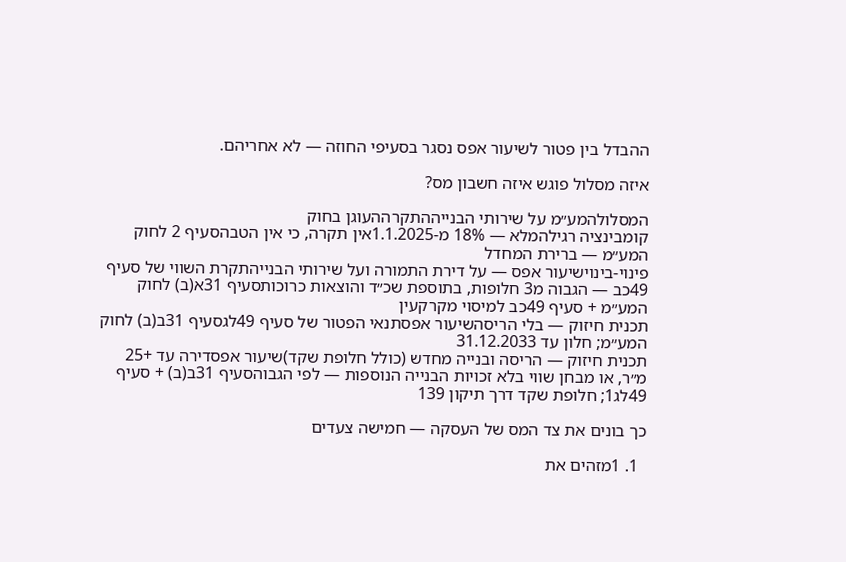ההבדל בין פטור לשיעור אפס נסגר בסעיפי החוזה — לא אחריהם.

איזה מסלול פוגש איזה חשבון מס?

המסלולהמע״מ על שירותי הבנייההתקרההעוגן בחוק
קומבינציה רגילהמלא — 18% מ-1.1.2025אין תקרה, כי אין הטבהסעיף 2 לחוק המע״מ — ברירת המחדל
פינוי-בינוישיעור אפס — על דירת התמורה ועל שירותי הבנייהתקרת השווי של סעיף 49כב — הגבוה מ3 חלופות, בתוספת שכ״ד והוצאות כרוכותסעיף 31א(ב) לחוק המע״מ + סעיף 49כב למיסוי מקרקעין
תכנית חיזוק — בלי הריסהשיעור אפסתנאי הפטור של סעיף 49לגסעיף 31ב(ב) לחוק המע״מ; חלון עד 31.12.2033
תכנית חיזוק — הריסה ובנייה מחדש (כולל חלופת שקד)שיעור אפסדירה עד +25 מ״ר, או מבחן שווי בלא זכויות הבנייה הנוספות — לפי הגבוהסעיף 31ב(ב) + סעיף 49לג1; חלופת שקד דרך תיקון 139

כך בונים את צד המס של העסקה — חמישה צעדים

  1. 1מזהים את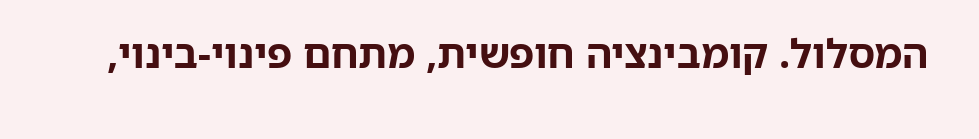המסלול. קומבינציה חופשית, מתחם פינוי-בינוי,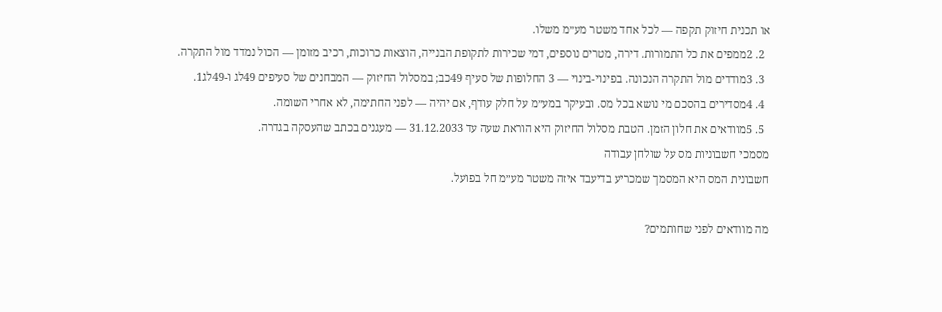או תכנית חיזוק תקפה — לכל אחד משטר מע״מ משלו.
  2. 2ממפים את כל התמורות. דירה, מטרים נוספים, דמי שכירות לתקופת הבנייה, הוצאות כרוכות, רכיב מזומן — הכול נמדד מול התקרה.
  3. 3מודדים מול התקרה הנכונה. בפינוי-בינוי — 3 החלופות של סעיף 49כב; במסלול החיזוק — המבחנים של סעיפים 49לג ו-49לג1.
  4. 4מסדירים בהסכם מי נושא בכל מס. ובעיקר במע״מ על חלק עודף, אם יהיה — לפני החתימה, לא אחרי השומה.
  5. 5מוודאים את חלון הזמן. הטבת מסלול החיזוק היא הוראת שעה עד 31.12.2033 — מעגנים בכתב שהעסקה בגדרה.
מסמכי חשבוניות מס על שולחן עבודה
חשבונית המס היא המסמך שמכריע בדיעבד איזה משטר מע״מ חל בפועל.

מה מוודאים לפני שחותמים?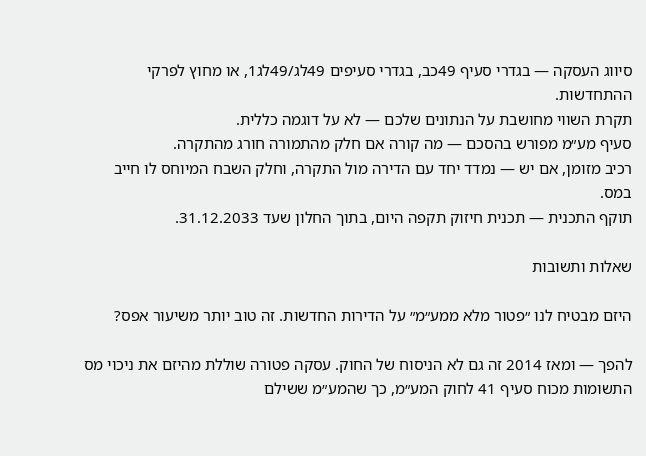סיווג העסקה — בגדרי סעיף 49כב, בגדרי סעיפים 49לג/49לג1, או מחוץ לפרקי ההתחדשות.
תקרת השווי מחושבת על הנתונים שלכם — לא על דוגמה כללית.
סעיף מע״מ מפורש בהסכם — מה קורה אם חלק מהתמורה חורג מהתקרה.
רכיב מזומן, אם יש — נמדד יחד עם הדירה מול התקרה, וחלק השבח המיוחס לו חייב במס.
תוקף התכנית — תכנית חיזוק תקפה היום, בתוך החלון שעד 31.12.2033.

שאלות ותשובות

היזם מבטיח לנו ״פטור מלא ממע״מ״ על הדירות החדשות. זה טוב יותר משיעור אפס?

להפך — ומאז 2014 זה גם לא הניסוח של החוק. עסקה פטורה שוללת מהיזם את ניכוי מס התשומות מכוח סעיף 41 לחוק המע״מ, כך שהמע״מ ששילם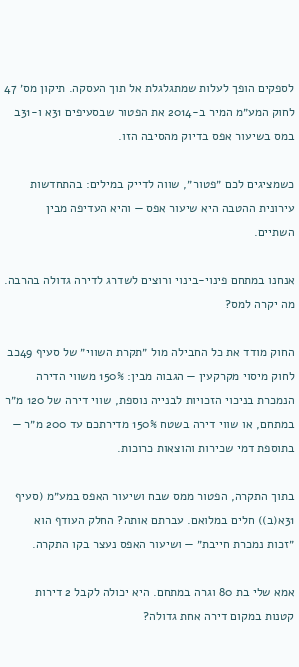לספקים הופך לעלות שמתגלגלת אל תוך העסקה. תיקון מס׳ 47 לחוק המע״מ המיר ב-2014 את הפטור שבסעיפים 31א ו-31ב במס בשיעור אפס בדיוק מהסיבה הזו.

כשמציגים לכם ״פטור״, שווה לדייק במילים: בהתחדשות עירונית ההטבה היא שיעור אפס — והיא העדיפה מבין השתיים.

אנחנו במתחם פינוי-בינוי ורוצים לשדרג לדירה גדולה בהרבה. מה יקרה למס?

החוק מודד את כל החבילה מול ״תקרת השווי״ של סעיף 49כב לחוק מיסוי מקרקעין — הגבוה מבין: 150% משווי הדירה הנמכרת בניכוי הזכויות לבנייה נוספת, שווי דירה של 120 מ״ר במתחם, או שווי דירה בשטח 150% מדירתכם עד 200 מ״ר — בתוספת דמי שכירות והוצאות כרוכות.

בתוך התקרה, הפטור ממס שבח ושיעור האפס במע״מ (סעיף 31א(ב)) חלים במלואם. עברתם אותה? החלק העודף הוא ״זכות נמכרת חייבת״ — ושיעור האפס נעצר בקו התקרה.

אמא שלי בת 80 וגרה במתחם. היא יכולה לקבל 2 דירות קטנות במקום דירה אחת גדולה?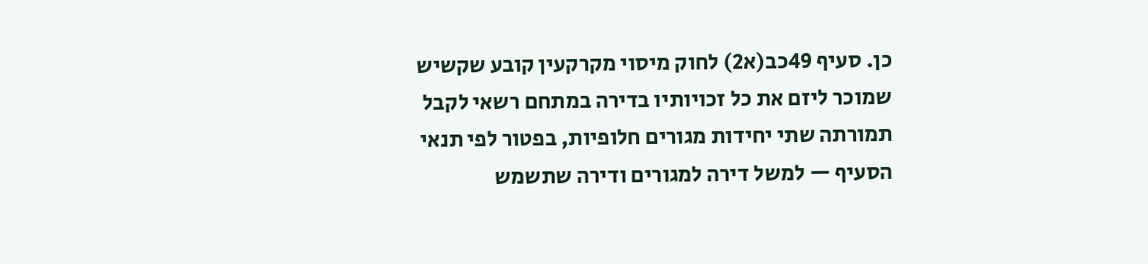כן. סעיף 49כב(א2) לחוק מיסוי מקרקעין קובע שקשיש שמוכר ליזם את כל זכויותיו בדירה במתחם רשאי לקבל תמורתה שתי יחידות מגורים חלופיות, בפטור לפי תנאי הסעיף — למשל דירה למגורים ודירה שתשמש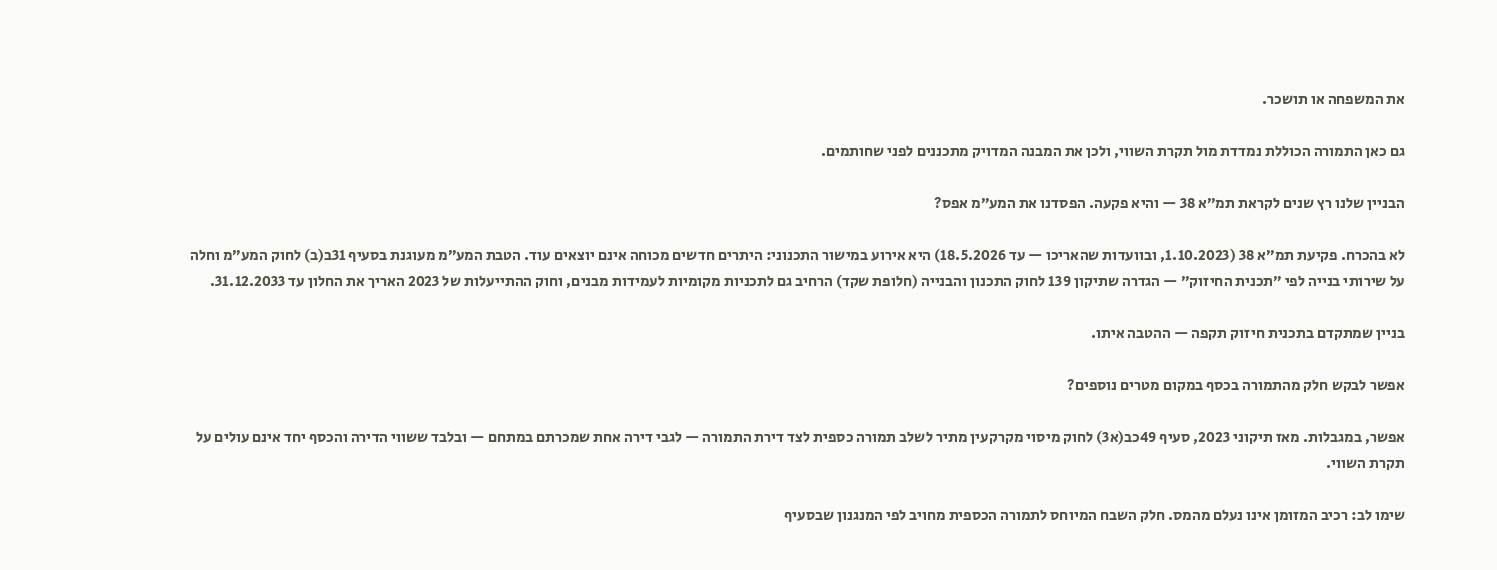את המשפחה או תושכר.

גם כאן התמורה הכוללת נמדדת מול תקרת השווי, ולכן את המבנה המדויק מתכננים לפני שחותמים.

הבניין שלנו רץ שנים לקראת תמ״א 38 — והיא פקעה. הפסדנו את המע״מ אפס?

לא בהכרח. פקיעת תמ״א 38 (1.10.2023, ובוועדות שהאריכו — עד 18.5.2026) היא אירוע במישור התכנוני: היתרים חדשים מכוחה אינם יוצאים עוד. הטבת המע״מ מעוגנת בסעיף 31ב(ב) לחוק המע״מ וחלה על שירותי בנייה לפי ״תכנית החיזוק״ — הגדרה שתיקון 139 לחוק התכנון והבנייה (חלופת שקד) הרחיב גם לתכניות מקומיות לעמידות מבנים, וחוק ההתייעלות של 2023 האריך את החלון עד 31.12.2033.

בניין שמתקדם בתכנית חיזוק תקפה — ההטבה איתו.

אפשר לבקש חלק מהתמורה בכסף במקום מטרים נוספים?

אפשר, במגבלות. מאז תיקוני 2023, סעיף 49כב(א3) לחוק מיסוי מקרקעין מתיר לשלב תמורה כספית לצד דירת התמורה — לגבי דירה אחת שמכרתם במתחם — ובלבד ששווי הדירה והכסף יחד אינם עולים על תקרת השווי.

שימו לב: רכיב המזומן אינו נעלם מהמס. חלק השבח המיוחס לתמורה הכספית מחויב לפי המנגנון שבסעיף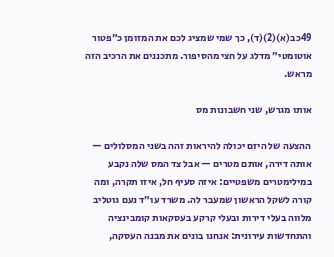49כב(א)(2)(ד), כך שמי שמציג לכם את המזומן כ״פטור אוטומטי״ מדלג על חצי מהסיפור. מתכננים את הרכיב הזה מראש.

אותו מגרש, שני חשבונות מס

ההצעה של היזם יכולה להיראות זהה בשני המסלולים — אותה דירה, אותם מטרים — אבל צד המס שלה נקבע במילימטרים משפטיים: איזה סעיף חל, איזו תקרה, ומה קורה לשקל הראשון שמעבר לה. משרד עו״ד נעם גוטליב מלווה בעלי דירות ובעלי קרקע בעסקאות קומבינציה והתחדשות עירונית: אנחנו בונים את מבנה העסקה,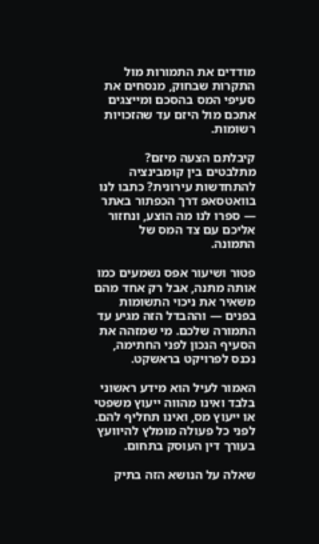מודדים את התמורות מול התקרות שבחוק, מנסחים את סעיפי המס בהסכם ומייצגים אתכם מול היזם עד שהזכויות רשומות.

קיבלתם הצעה מיזם? מתלבטים בין קומבינציה להתחדשות עירונית? כתבו לנו בוואטסאפ דרך הכפתור באתר — ספרו לנו מה הוצע, ונחזור אליכם עם צד המס של התמונה.

פטור ושיעור אפס נשמעים כמו אותה מתנה, אבל רק אחד מהם משאיר את ניכוי התשומות בפנים — וההבדל הזה מגיע עד התמורה שלכם. מי שמזהה את הסעיף הנכון לפני החתימה, נכנס לפרויקט בראשקט.

האמור לעיל הוא מידע ראשוני בלבד ואינו מהווה ייעוץ משפטי או ייעוץ מס, ואינו תחליף להם. לפני כל פעולה מומלץ להיוועץ בעורך דין העוסק בתחום.

שאלה על הנושא הזה בתיק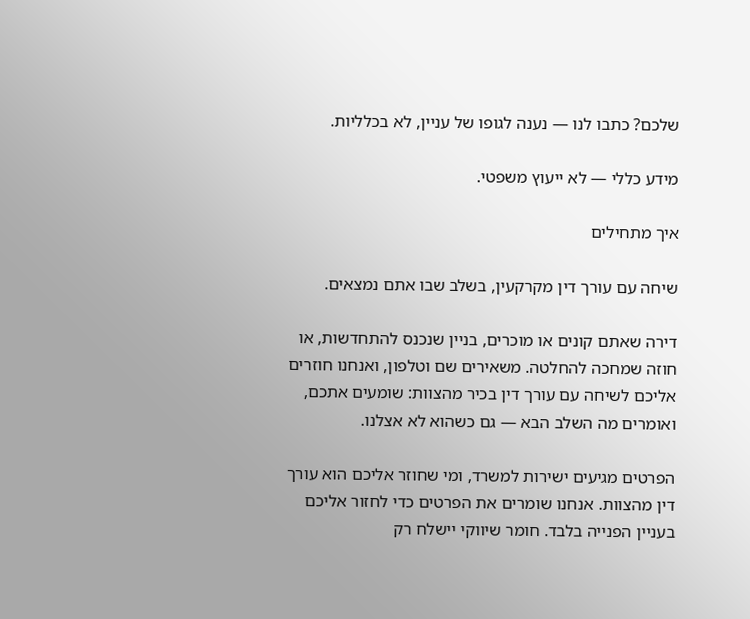שלכם? כתבו לנו — נענה לגופו של עניין, לא בכלליות.

מידע כללי — לא ייעוץ משפטי.

איך מתחילים

שיחה עם עורך דין מקרקעין, בשלב שבו אתם נמצאים.

דירה שאתם קונים או מוכרים, בניין שנכנס להתחדשות, או חוזה שמחכה להחלטה. משאירים שם וטלפון, ואנחנו חוזרים אליכם לשיחה עם עורך דין בכיר מהצוות: שומעים אתכם, ואומרים מה השלב הבא — גם כשהוא לא אצלנו.

הפרטים מגיעים ישירות למשרד, ומי שחוזר אליכם הוא עורך דין מהצוות. אנחנו שומרים את הפרטים כדי לחזור אליכם בעניין הפנייה בלבד. חומר שיווקי יישלח רק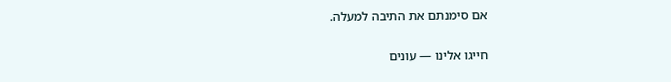אם סימנתם את התיבה למעלה.

חייגו אלינו — עונים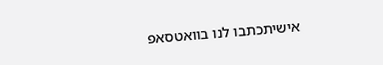אישיתכתבו לנו בוואטסאפ